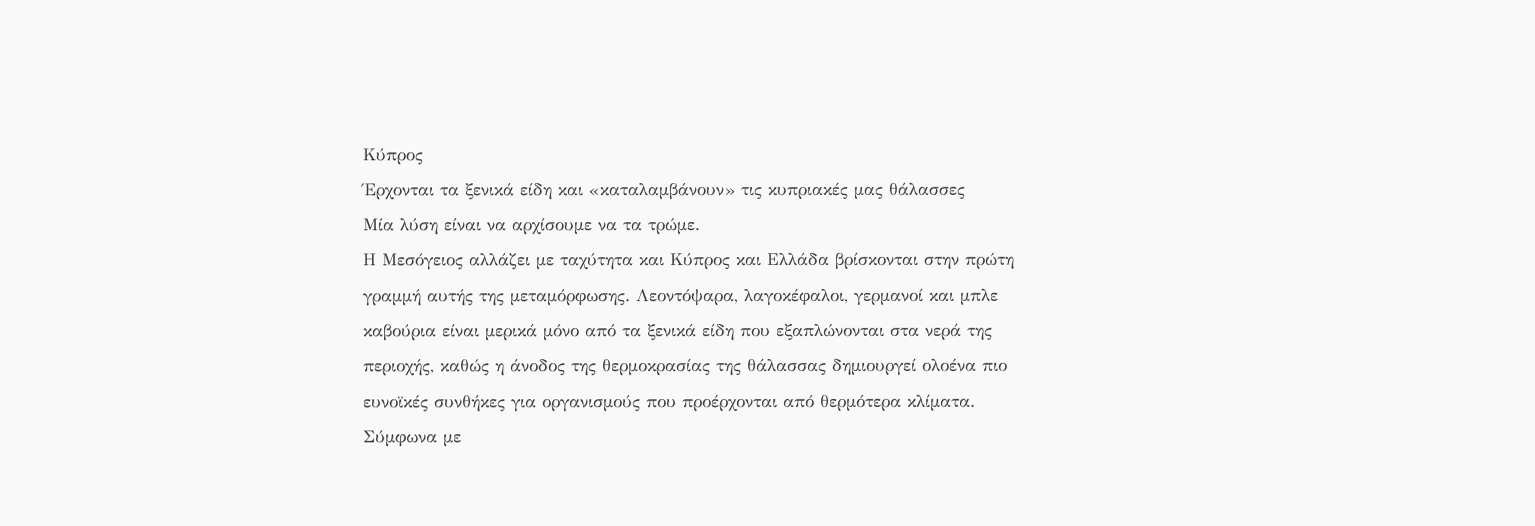Κύπρος
Έρχονται τα ξενικά είδη και «καταλαμβάνουν» τις κυπριακές μας θάλασσες
Μία λύση είναι να αρχίσουμε να τα τρώμε.
Η Μεσόγειος αλλάζει με ταχύτητα και Κύπρος και Ελλάδα βρίσκονται στην πρώτη γραμμή αυτής της μεταμόρφωσης. Λεοντόψαρα, λαγοκέφαλοι, γερμανοί και μπλε καβούρια είναι μερικά μόνο από τα ξενικά είδη που εξαπλώνονται στα νερά της περιοχής, καθώς η άνοδος της θερμοκρασίας της θάλασσας δημιουργεί ολοένα πιο ευνοϊκές συνθήκες για οργανισμούς που προέρχονται από θερμότερα κλίματα.
Σύμφωνα με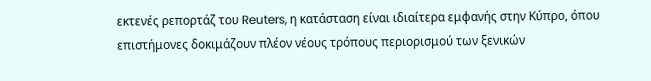εκτενές ρεπορτάζ του Reuters, η κατάσταση είναι ιδιαίτερα εμφανής στην Κύπρο, όπου επιστήμονες δοκιμάζουν πλέον νέους τρόπους περιορισμού των ξενικών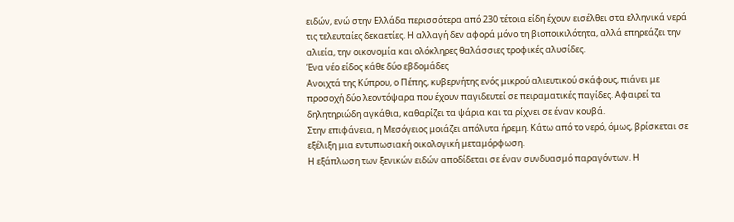ειδών, ενώ στην Ελλάδα περισσότερα από 230 τέτοια είδη έχουν εισέλθει στα ελληνικά νερά τις τελευταίες δεκαετίες. Η αλλαγή δεν αφορά μόνο τη βιοποικιλότητα, αλλά επηρεάζει την αλιεία, την οικονομία και ολόκληρες θαλάσσιες τροφικές αλυσίδες.
Ένα νέο είδος κάθε δύο εβδομάδες
Ανοιχτά της Κύπρου, ο Πέπης, κυβερνήτης ενός μικρού αλιευτικού σκάφους, πιάνει με προσοχή δύο λεοντόψαρα που έχουν παγιδευτεί σε πειραματικές παγίδες. Αφαιρεί τα δηλητηριώδη αγκάθια, καθαρίζει τα ψάρια και τα ρίχνει σε έναν κουβά.
Στην επιφάνεια, η Μεσόγειος μοιάζει απόλυτα ήρεμη. Κάτω από το νερό, όμως, βρίσκεται σε εξέλιξη μια εντυπωσιακή οικολογική μεταμόρφωση.
Η εξάπλωση των ξενικών ειδών αποδίδεται σε έναν συνδυασμό παραγόντων. Η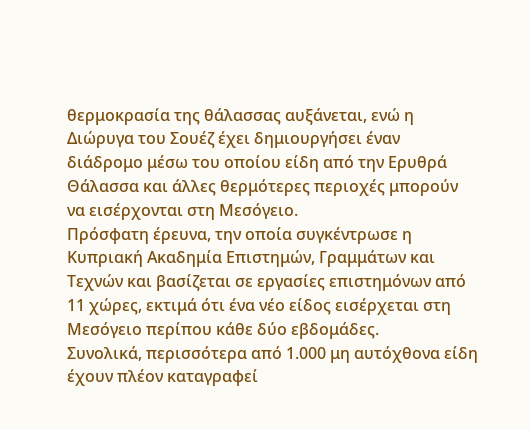θερμοκρασία της θάλασσας αυξάνεται, ενώ η Διώρυγα του Σουέζ έχει δημιουργήσει έναν διάδρομο μέσω του οποίου είδη από την Ερυθρά Θάλασσα και άλλες θερμότερες περιοχές μπορούν να εισέρχονται στη Μεσόγειο.
Πρόσφατη έρευνα, την οποία συγκέντρωσε η Κυπριακή Ακαδημία Επιστημών, Γραμμάτων και Τεχνών και βασίζεται σε εργασίες επιστημόνων από 11 χώρες, εκτιμά ότι ένα νέο είδος εισέρχεται στη Μεσόγειο περίπου κάθε δύο εβδομάδες.
Συνολικά, περισσότερα από 1.000 μη αυτόχθονα είδη έχουν πλέον καταγραφεί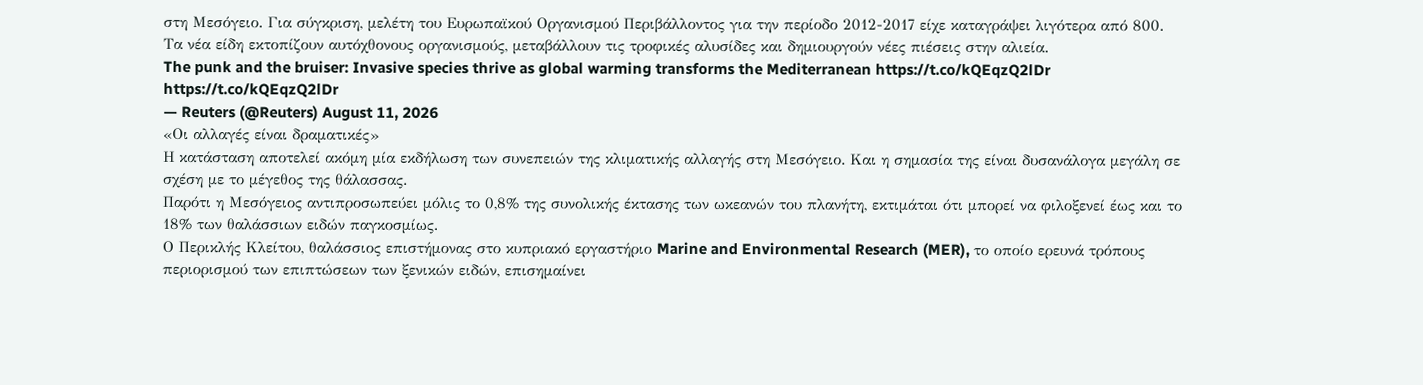στη Μεσόγειο. Για σύγκριση, μελέτη του Ευρωπαϊκού Οργανισμού Περιβάλλοντος για την περίοδο 2012-2017 είχε καταγράψει λιγότερα από 800.
Τα νέα είδη εκτοπίζουν αυτόχθονους οργανισμούς, μεταβάλλουν τις τροφικές αλυσίδες και δημιουργούν νέες πιέσεις στην αλιεία.
The punk and the bruiser: Invasive species thrive as global warming transforms the Mediterranean https://t.co/kQEqzQ2lDr https://t.co/kQEqzQ2lDr
— Reuters (@Reuters) August 11, 2026
«Οι αλλαγές είναι δραματικές»
Η κατάσταση αποτελεί ακόμη μία εκδήλωση των συνεπειών της κλιματικής αλλαγής στη Μεσόγειο. Και η σημασία της είναι δυσανάλογα μεγάλη σε σχέση με το μέγεθος της θάλασσας.
Παρότι η Μεσόγειος αντιπροσωπεύει μόλις το 0,8% της συνολικής έκτασης των ωκεανών του πλανήτη, εκτιμάται ότι μπορεί να φιλοξενεί έως και το 18% των θαλάσσιων ειδών παγκοσμίως.
Ο Περικλής Κλείτου, θαλάσσιος επιστήμονας στο κυπριακό εργαστήριο Marine and Environmental Research (MER), το οποίο ερευνά τρόπους περιορισμού των επιπτώσεων των ξενικών ειδών, επισημαίνει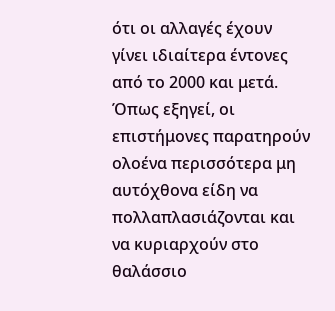ότι οι αλλαγές έχουν γίνει ιδιαίτερα έντονες από το 2000 και μετά.
Όπως εξηγεί, οι επιστήμονες παρατηρούν ολοένα περισσότερα μη αυτόχθονα είδη να πολλαπλασιάζονται και να κυριαρχούν στο θαλάσσιο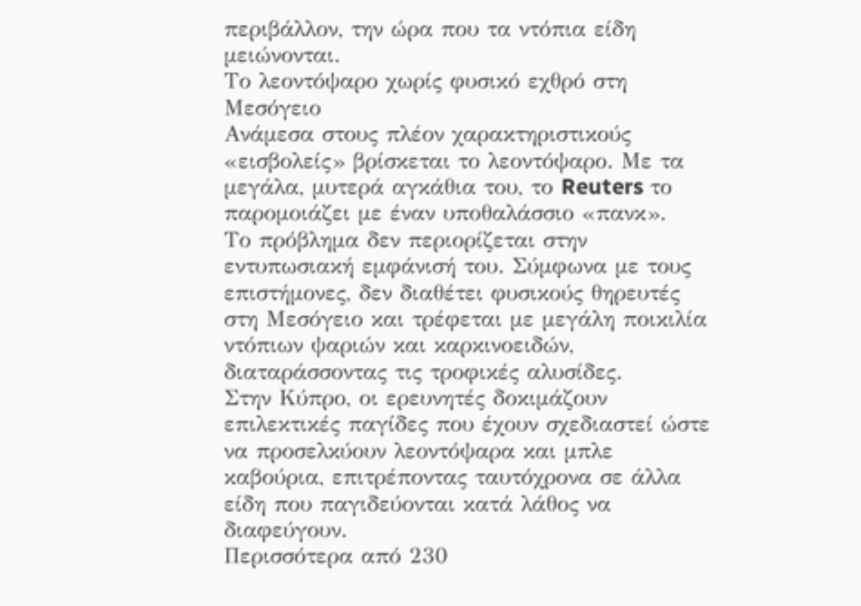περιβάλλον, την ώρα που τα ντόπια είδη μειώνονται.
Το λεοντόψαρο χωρίς φυσικό εχθρό στη Μεσόγειο
Ανάμεσα στους πλέον χαρακτηριστικούς «εισβολείς» βρίσκεται το λεοντόψαρο. Με τα μεγάλα, μυτερά αγκάθια του, το Reuters το παρομοιάζει με έναν υποθαλάσσιο «πανκ».
Το πρόβλημα δεν περιορίζεται στην εντυπωσιακή εμφάνισή του. Σύμφωνα με τους επιστήμονες, δεν διαθέτει φυσικούς θηρευτές στη Μεσόγειο και τρέφεται με μεγάλη ποικιλία ντόπιων ψαριών και καρκινοειδών, διαταράσσοντας τις τροφικές αλυσίδες.
Στην Κύπρο, οι ερευνητές δοκιμάζουν επιλεκτικές παγίδες που έχουν σχεδιαστεί ώστε να προσελκύουν λεοντόψαρα και μπλε καβούρια, επιτρέποντας ταυτόχρονα σε άλλα είδη που παγιδεύονται κατά λάθος να διαφεύγουν.
Περισσότερα από 230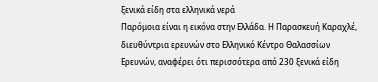ξενικά είδη στα ελληνικά νερά
Παρόμοια είναι η εικόνα στην Ελλάδα. Η Παρασκευή Καραχλέ, διευθύντρια ερευνών στο Ελληνικό Κέντρο Θαλασσίων Ερευνών, αναφέρει ότι περισσότερα από 230 ξενικά είδη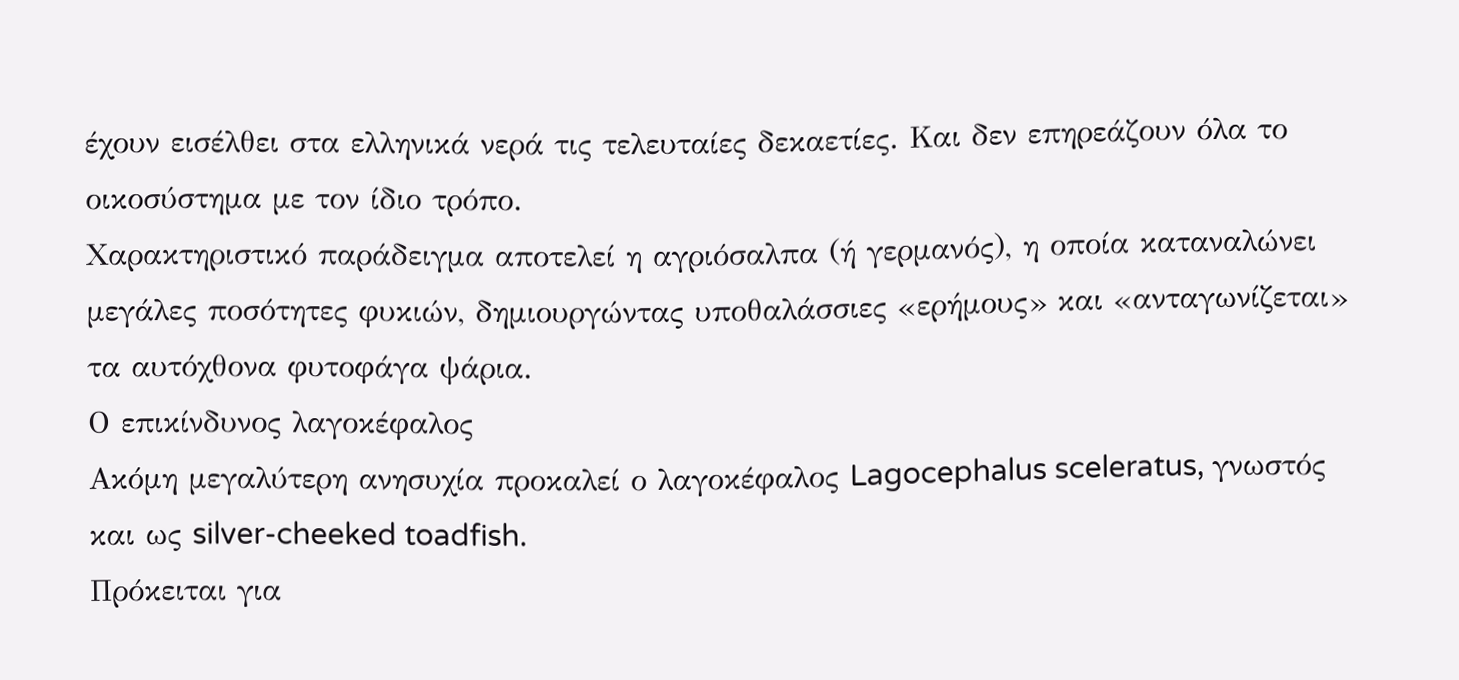έχουν εισέλθει στα ελληνικά νερά τις τελευταίες δεκαετίες. Και δεν επηρεάζουν όλα το οικοσύστημα με τον ίδιο τρόπο.
Χαρακτηριστικό παράδειγμα αποτελεί η αγριόσαλπα (ή γερμανός), η οποία καταναλώνει μεγάλες ποσότητες φυκιών, δημιουργώντας υποθαλάσσιες «ερήμους» και «ανταγωνίζεται» τα αυτόχθονα φυτοφάγα ψάρια.
Ο επικίνδυνος λαγοκέφαλος
Ακόμη μεγαλύτερη ανησυχία προκαλεί ο λαγοκέφαλος Lagocephalus sceleratus, γνωστός και ως silver-cheeked toadfish.
Πρόκειται για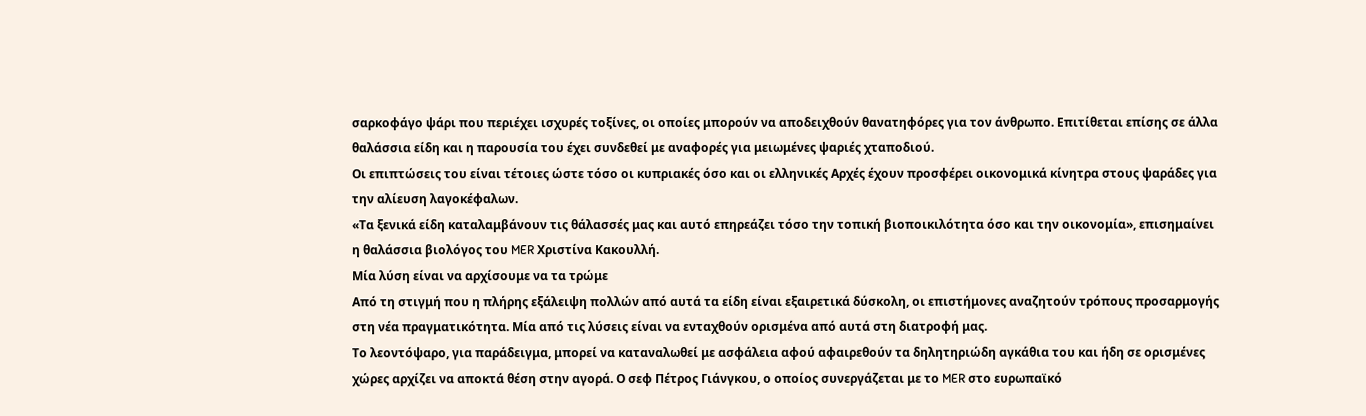σαρκοφάγο ψάρι που περιέχει ισχυρές τοξίνες, οι οποίες μπορούν να αποδειχθούν θανατηφόρες για τον άνθρωπο. Επιτίθεται επίσης σε άλλα θαλάσσια είδη και η παρουσία του έχει συνδεθεί με αναφορές για μειωμένες ψαριές χταποδιού.
Οι επιπτώσεις του είναι τέτοιες ώστε τόσο οι κυπριακές όσο και οι ελληνικές Αρχές έχουν προσφέρει οικονομικά κίνητρα στους ψαράδες για την αλίευση λαγοκέφαλων.
«Τα ξενικά είδη καταλαμβάνουν τις θάλασσές μας και αυτό επηρεάζει τόσο την τοπική βιοποικιλότητα όσο και την οικονομία», επισημαίνει η θαλάσσια βιολόγος του MER Χριστίνα Κακουλλή.
Μία λύση είναι να αρχίσουμε να τα τρώμε
Από τη στιγμή που η πλήρης εξάλειψη πολλών από αυτά τα είδη είναι εξαιρετικά δύσκολη, οι επιστήμονες αναζητούν τρόπους προσαρμογής στη νέα πραγματικότητα. Μία από τις λύσεις είναι να ενταχθούν ορισμένα από αυτά στη διατροφή μας.
Το λεοντόψαρο, για παράδειγμα, μπορεί να καταναλωθεί με ασφάλεια αφού αφαιρεθούν τα δηλητηριώδη αγκάθια του και ήδη σε ορισμένες χώρες αρχίζει να αποκτά θέση στην αγορά. Ο σεφ Πέτρος Γιάνγκου, ο οποίος συνεργάζεται με το MER στο ευρωπαϊκό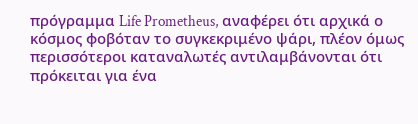πρόγραμμα Life Prometheus, αναφέρει ότι αρχικά ο κόσμος φοβόταν το συγκεκριμένο ψάρι, πλέον όμως περισσότεροι καταναλωτές αντιλαμβάνονται ότι πρόκειται για ένα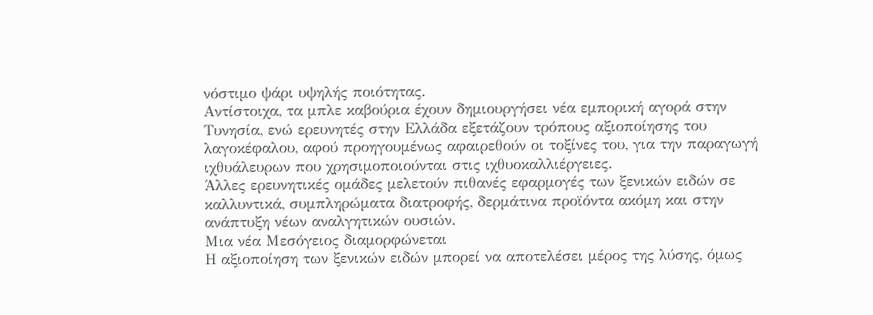νόστιμο ψάρι υψηλής ποιότητας.
Αντίστοιχα, τα μπλε καβούρια έχουν δημιουργήσει νέα εμπορική αγορά στην Τυνησία, ενώ ερευνητές στην Ελλάδα εξετάζουν τρόπους αξιοποίησης του λαγοκέφαλου, αφού προηγουμένως αφαιρεθούν οι τοξίνες του, για την παραγωγή ιχθυάλευρων που χρησιμοποιούνται στις ιχθυοκαλλιέργειες.
Άλλες ερευνητικές ομάδες μελετούν πιθανές εφαρμογές των ξενικών ειδών σε καλλυντικά, συμπληρώματα διατροφής, δερμάτινα προϊόντα ακόμη και στην ανάπτυξη νέων αναλγητικών ουσιών.
Μια νέα Μεσόγειος διαμορφώνεται
Η αξιοποίηση των ξενικών ειδών μπορεί να αποτελέσει μέρος της λύσης, όμως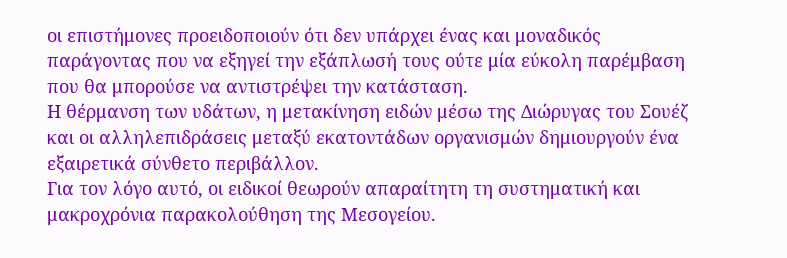οι επιστήμονες προειδοποιούν ότι δεν υπάρχει ένας και μοναδικός παράγοντας που να εξηγεί την εξάπλωσή τους ούτε μία εύκολη παρέμβαση που θα μπορούσε να αντιστρέψει την κατάσταση.
Η θέρμανση των υδάτων, η μετακίνηση ειδών μέσω της Διώρυγας του Σουέζ και οι αλληλεπιδράσεις μεταξύ εκατοντάδων οργανισμών δημιουργούν ένα εξαιρετικά σύνθετο περιβάλλον.
Για τον λόγο αυτό, οι ειδικοί θεωρούν απαραίτητη τη συστηματική και μακροχρόνια παρακολούθηση της Μεσογείου.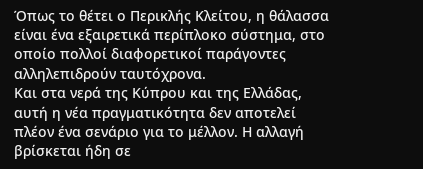Όπως το θέτει ο Περικλής Κλείτου, η θάλασσα είναι ένα εξαιρετικά περίπλοκο σύστημα, στο οποίο πολλοί διαφορετικοί παράγοντες αλληλεπιδρούν ταυτόχρονα.
Και στα νερά της Κύπρου και της Ελλάδας, αυτή η νέα πραγματικότητα δεν αποτελεί πλέον ένα σενάριο για το μέλλον. Η αλλαγή βρίσκεται ήδη σε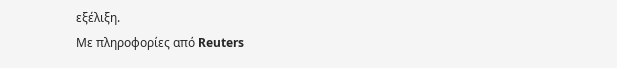εξέλιξη.
Με πληροφορίες από Reuters